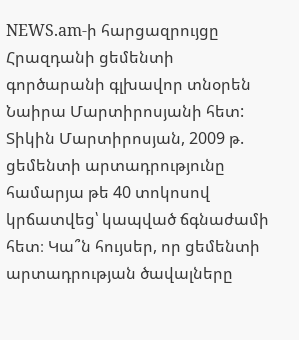NEWS.am-ի հարցազրույցը Հրազդանի ցեմենտի գործարանի գլխավոր տնօրեն Նաիրա Մարտիրոսյանի հետ:
Տիկին Մարտիրոսյան, 2009 թ. ցեմենտի արտադրությունը համարյա թե 40 տոկոսով կրճատվեց՝ կապված ճգնաժամի հետ։ Կա՞ն հույսեր, որ ցեմենտի արտադրության ծավալները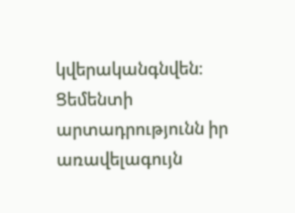կվերականգնվեն։
Ցեմենտի արտադրությունն իր առավելագույն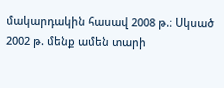մակարդակին հասավ 2008 թ.։ Սկսած 2002 թ. մենք ամեն տարի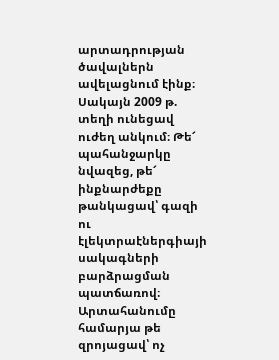արտադրության ծավալներն ավելացնում էինք։ Սակայն 2009 թ. տեղի ունեցավ ուժեղ անկում։ Թե՜ պահանջարկը նվազեց, թե՜ ինքնարժեքը թանկացավ՝ գազի ու էլեկտրաէներգիայի սակագների բարձրացման պատճառով։ Արտահանումը համարյա թե զրոյացավ՝ ոչ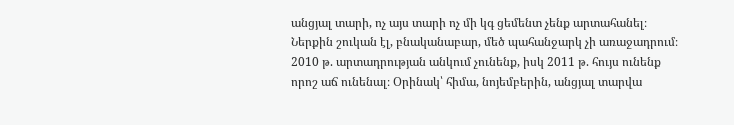անցյալ տարի, ոչ այս տարի ոչ մի կգ ցեմենտ չենք արտահանել։ Ներքին շուկան էլ, բնականաբար, մեծ պահանջարկ չի առաջադրում։ 2010 թ. արտադրության անկում չունենք, իսկ 2011 թ. հույս ունենք որոշ աճ ունենալ։ Օրինակ՝ հիմա, նոյեմբերին, անցյալ տարվա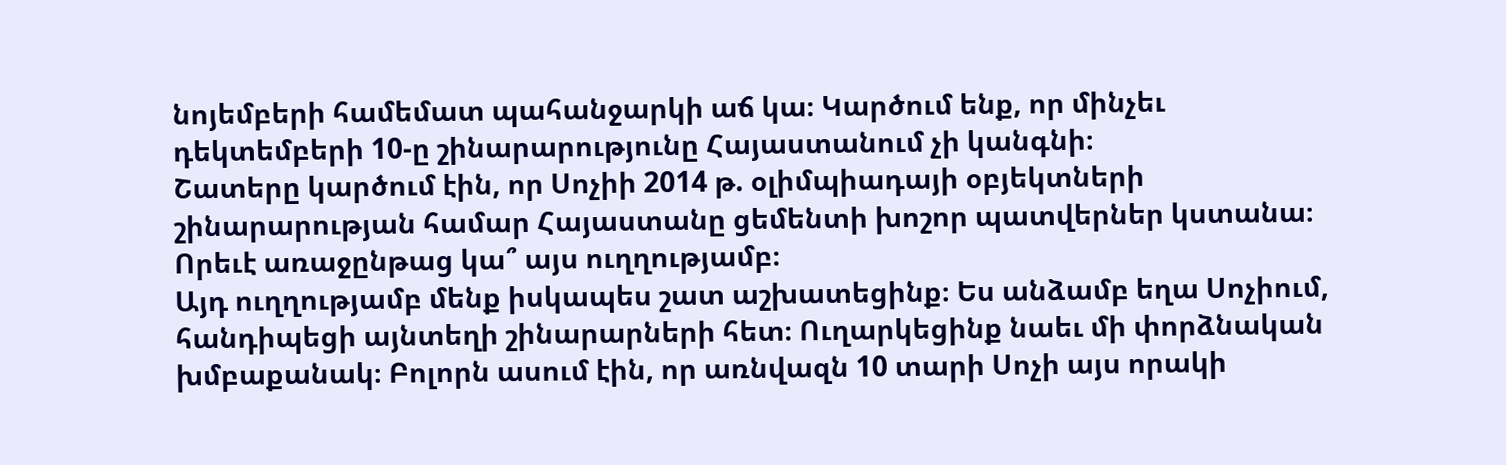նոյեմբերի համեմատ պահանջարկի աճ կա։ Կարծում ենք, որ մինչեւ դեկտեմբերի 10-ը շինարարությունը Հայաստանում չի կանգնի։
Շատերը կարծում էին, որ Սոչիի 2014 թ. օլիմպիադայի օբյեկտների շինարարության համար Հայաստանը ցեմենտի խոշոր պատվերներ կստանա։ Որեւէ առաջընթաց կա՞ այս ուղղությամբ։
Այդ ուղղությամբ մենք իսկապես շատ աշխատեցինք։ Ես անձամբ եղա Սոչիում, հանդիպեցի այնտեղի շինարարների հետ։ Ուղարկեցինք նաեւ մի փորձնական խմբաքանակ։ Բոլորն ասում էին, որ առնվազն 10 տարի Սոչի այս որակի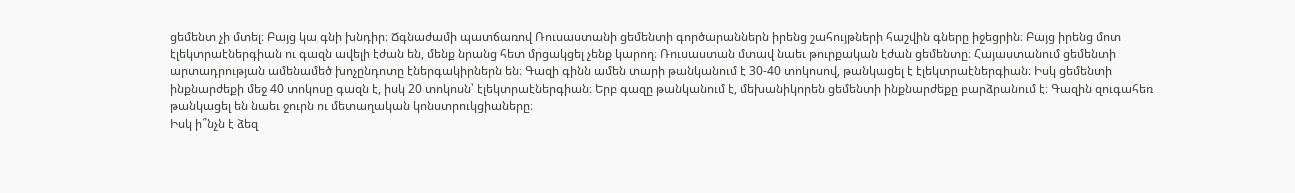ցեմենտ չի մտել։ Բայց կա գնի խնդիր։ Ճգնաժամի պատճառով Ռուսաստանի ցեմենտի գործարաններն իրենց շահույթների հաշվին գները իջեցրին։ Բայց իրենց մոտ էլեկտրաէներգիան ու գազն ավելի էժան են, մենք նրանց հետ մրցակցել չենք կարող։ Ռուսաստան մտավ նաեւ թուրքական էժան ցեմենտը։ Հայաստանում ցեմենտի արտադրության ամենամեծ խոչընդոտը էներգակիրներն են։ Գազի գինն ամեն տարի թանկանում է 30-40 տոկոսով, թանկացել է էլեկտրաէներգիան։ Իսկ ցեմենտի ինքնարժեքի մեջ 40 տոկոսը գազն է, իսկ 20 տոկոսն՝ էլեկտրաէներգիան։ Երբ գազը թանկանում է, մեխանիկորեն ցեմենտի ինքնարժեքը բարձրանում է։ Գազին զուգահեռ թանկացել են նաեւ ջուրն ու մետաղական կոնստրուկցիաները։
Իսկ ի՞նչն է ձեզ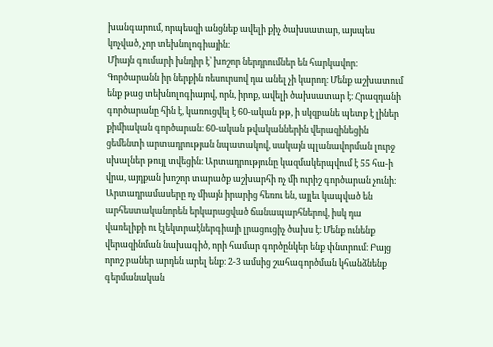խանգարում, որպեսզի անցնեք ավելի քիչ ծախսատար, այսպես կոչված, չոր տեխնոլոգիային։
Միայն գումարի խնդիր է՝ խոշոր ներդրումներ են հարկավոր։ Գործարանն իր ներքին ռեսուրսով դա անել չի կարող։ Մենք աշխատում ենք թաց տեխնոլոգիայով, որն, իրոք, ավելի ծախսատար է։ Հրազդանի գործարանը հին է, կառուցվել է 60-ական թթ, ի սկզբանե պետք է լիներ քիմիական գործարան։ 60-ական թվականներին վերազինեցին ցեմենտի արտադրության նպատակով, սակայն պլանավորման լուրջ սխալներ թույլ տվեցին։ Արտադրությունը կազմակերպվում է 55 հա-ի վրա, այդքան խոշոր տարածք աշխարհի ոչ մի ուրիշ գործարան չունի։ Արտադրամասերը ոչ միայն իրարից հեռու են, այլեւ կապված են արհեստականորեն երկարացված ճանապարհներով, իսկ դա վառելիքի ու էլեկտրաէներգիայի լրացուցիչ ծախս է։ Մենք ունենք վերազինման նախագիծ, որի համար գործընկեր ենք փնտրում։ Բայց որոշ բաներ արդեն արել ենք։ 2-3 ամսից շահագործման կհանձնենք գերմանական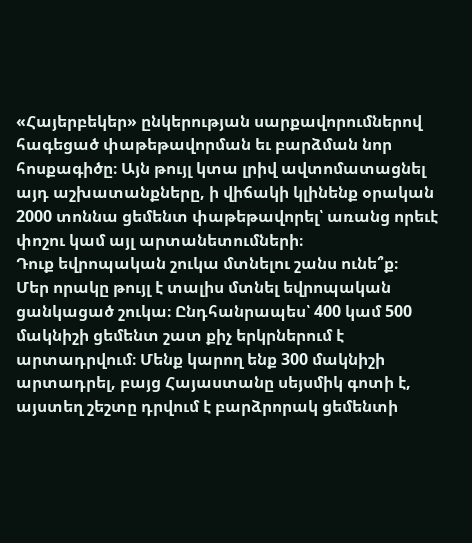«Հայերբեկեր» ընկերության սարքավորումներով հագեցած փաթեթավորման եւ բարձման նոր հոսքագիծը։ Այն թույլ կտա լրիվ ավտոմատացնել այդ աշխատանքները, ի վիճակի կլինենք օրական 2000 տոննա ցեմենտ փաթեթավորել՝ առանց որեւէ փոշու կամ այլ արտանետումների։
Դուք եվրոպական շուկա մտնելու շանս ունե՞ք։
Մեր որակը թույլ է տալիս մտնել եվրոպական ցանկացած շուկա։ Ընդհանրապես՝ 400 կամ 500 մակնիշի ցեմենտ շատ քիչ երկրներում է արտադրվում։ Մենք կարող ենք 300 մակնիշի արտադրել, բայց Հայաստանը սեյսմիկ գոտի է, այստեղ շեշտը դրվում է բարձրորակ ցեմենտի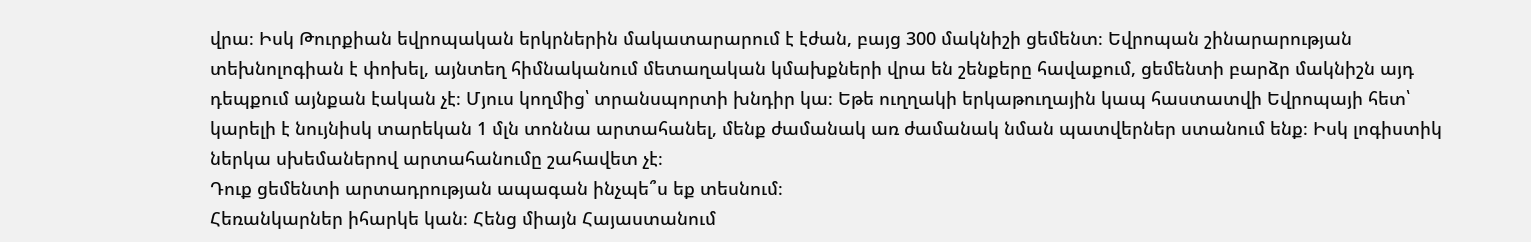վրա։ Իսկ Թուրքիան եվրոպական երկրներին մակատարարում է էժան, բայց 300 մակնիշի ցեմենտ։ Եվրոպան շինարարության տեխնոլոգիան է փոխել, այնտեղ հիմնականում մետաղական կմախքների վրա են շենքերը հավաքում, ցեմենտի բարձր մակնիշն այդ դեպքում այնքան էական չէ։ Մյուս կողմից՝ տրանսպորտի խնդիր կա։ Եթե ուղղակի երկաթուղային կապ հաստատվի Եվրոպայի հետ՝ կարելի է նույնիսկ տարեկան 1 մլն տոննա արտահանել, մենք ժամանակ առ ժամանակ նման պատվերներ ստանում ենք։ Իսկ լոգիստիկ ներկա սխեմաներով արտահանումը շահավետ չէ։
Դուք ցեմենտի արտադրության ապագան ինչպե՞ս եք տեսնում։
Հեռանկարներ իհարկե կան։ Հենց միայն Հայաստանում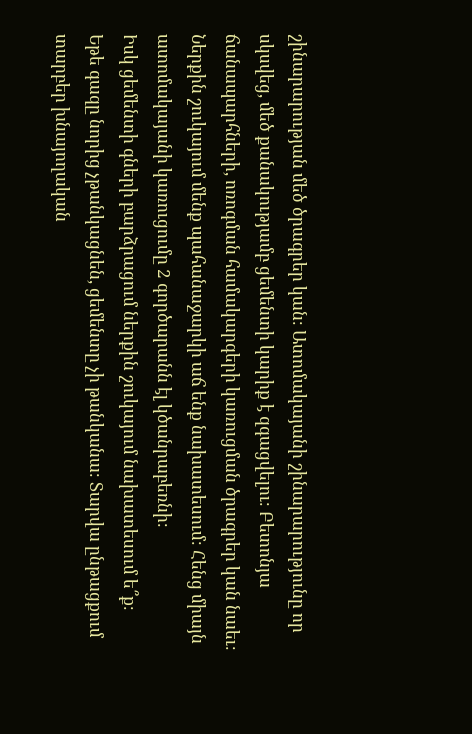շինարարության մեծ ծրագրեր կան։ Ատոմակայանի շինարարությունը որ սկսվեց, մեծ քանակությամբ ցեմենտի կարիք է զգացվելու։ Բետոնյա ճանապարհների, ոռոգման համակարգերի կառուցման ծրագրեր կան նաեւ։ Ներքին շուկայում մենք պահանաջարկի աճ ենք նախատեսում։ Հենց միայն ատոմակայանի կառուցումը 2 գործարանն էլ կծանրաբեռնի։
Իսկ ցեմենտի գների բարձրացում ներքին շուկայում նախատեսում ե՞ք։
Եթե գազը նորից չթանկացնեն, ցեմենտը չի թանկանա։ Տարվա ընթացքում տարբեր խնայողական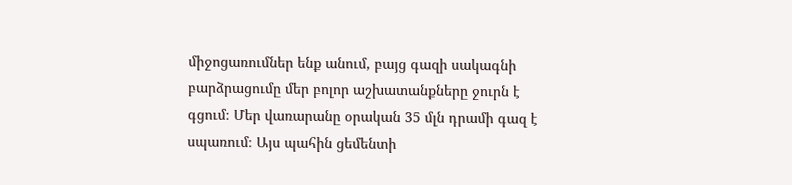միջոցառումներ ենք անում, բայց գազի սակագնի բարձրացումը մեր բոլոր աշխատանքները ջուրն է գցում։ Մեր վառարանը օրական 35 մլն դրամի գազ է սպառում։ Այս պահին ցեմենտի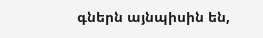գներն այնպիսին են,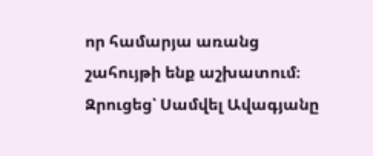որ համարյա առանց շահույթի ենք աշխատում։
Զրուցեց՝ Սամվել Ավագյանը